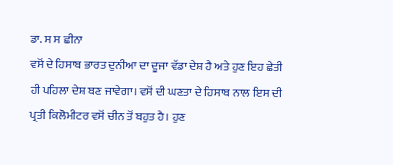ਡਾ. ਸ ਸ ਛੀਨਾ
ਵਸੋਂ ਦੇ ਹਿਸਾਬ ਭਾਰਤ ਦੁਨੀਆ ਦਾ ਦੂਜਾ ਵੱਡਾ ਦੇਸ਼ ਹੈ ਅਤੇ ਹੁਣ ਇਹ ਛੇਤੀ ਹੀ ਪਹਿਲਾ ਦੇਸ਼ ਬਣ ਜਾਵੇਗਾ। ਵਸੋਂ ਦੀ ਘਣਤਾ ਦੇ ਹਿਸਾਬ ਨਾਲ ਇਸ ਦੀ ਪ੍ਰਤੀ ਕਿਲੋਮੀਟਰ ਵਸੋਂ ਚੀਨ ਤੋਂ ਬਹੁਤ ਹੈ। ਹੁਣ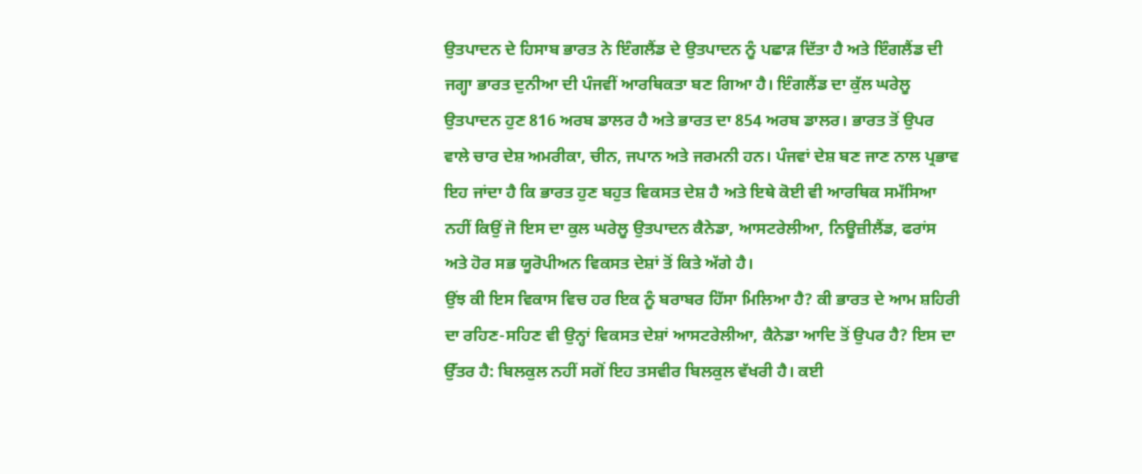ਉਤਪਾਦਨ ਦੇ ਹਿਸਾਬ ਭਾਰਤ ਨੇ ਇੰਗਲੈਂਡ ਦੇ ਉਤਪਾਦਨ ਨੂੰ ਪਛਾੜ ਦਿੱਤਾ ਹੈ ਅਤੇ ਇੰਗਲੈਂਡ ਦੀ ਜਗ੍ਹਾ ਭਾਰਤ ਦੁਨੀਆ ਦੀ ਪੰਜਵੀਂ ਆਰਥਿਕਤਾ ਬਣ ਗਿਆ ਹੈ। ਇੰਗਲੈਂਡ ਦਾ ਕੁੱਲ ਘਰੇਲੂ ਉਤਪਾਦਨ ਹੁਣ 816 ਅਰਬ ਡਾਲਰ ਹੈ ਅਤੇ ਭਾਰਤ ਦਾ 854 ਅਰਬ ਡਾਲਰ। ਭਾਰਤ ਤੋਂ ਉਪਰ ਵਾਲੇ ਚਾਰ ਦੇਸ਼ ਅਮਰੀਕਾ, ਚੀਨ, ਜਪਾਨ ਅਤੇ ਜਰਮਨੀ ਹਨ। ਪੰਜਵਾਂ ਦੇਸ਼ ਬਣ ਜਾਣ ਨਾਲ ਪ੍ਰਭਾਵ ਇਹ ਜਾਂਦਾ ਹੈ ਕਿ ਭਾਰਤ ਹੁਣ ਬਹੁਤ ਵਿਕਸਤ ਦੇਸ਼ ਹੈ ਅਤੇ ਇਥੇ ਕੋਈ ਵੀ ਆਰਥਿਕ ਸਮੱਸਿਆ ਨਹੀਂ ਕਿਉਂ ਜੋ ਇਸ ਦਾ ਕੁਲ ਘਰੇਲੂ ਉਤਪਾਦਨ ਕੈਨੇਡਾ, ਆਸਟਰੇਲੀਆ, ਨਿਊਜ਼ੀਲੈਂਡ, ਫਰਾਂਸ ਅਤੇ ਹੋਰ ਸਭ ਯੂਰੋਪੀਅਨ ਵਿਕਸਤ ਦੇਸ਼ਾਂ ਤੋਂ ਕਿਤੇ ਅੱਗੇ ਹੈ।
ਉਂਝ ਕੀ ਇਸ ਵਿਕਾਸ ਵਿਚ ਹਰ ਇਕ ਨੂੰ ਬਰਾਬਰ ਹਿੱਸਾ ਮਿਲਿਆ ਹੈ? ਕੀ ਭਾਰਤ ਦੇ ਆਮ ਸ਼ਹਿਰੀ ਦਾ ਰਹਿਣ-ਸਹਿਣ ਵੀ ਉਨ੍ਹਾਂ ਵਿਕਸਤ ਦੇਸ਼ਾਂ ਆਸਟਰੇਲੀਆ, ਕੈਨੇਡਾ ਆਦਿ ਤੋਂ ਉਪਰ ਹੈ? ਇਸ ਦਾ ਉੱਤਰ ਹੈ: ਬਿਲਕੁਲ ਨਹੀਂ ਸਗੋਂ ਇਹ ਤਸਵੀਰ ਬਿਲਕੁਲ ਵੱਖਰੀ ਹੈ। ਕਈ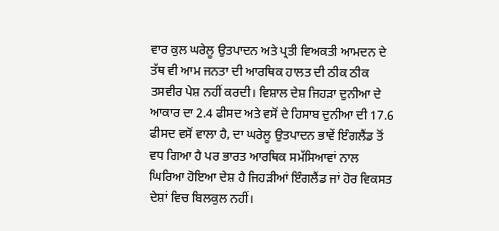ਵਾਰ ਕੁਲ ਘਰੇਲੂ ਉਤਪਾਦਨ ਅਤੇ ਪ੍ਰਤੀ ਵਿਅਕਤੀ ਆਮਦਨ ਦੇ ਤੱਥ ਵੀ ਆਮ ਜਨਤਾ ਦੀ ਆਰਥਿਕ ਹਾਲਤ ਦੀ ਠੀਕ ਠੀਕ ਤਸਵੀਰ ਪੇਸ਼ ਨਹੀਂ ਕਰਦੀ। ਵਿਸ਼ਾਲ ਦੇਸ਼ ਜਿਹੜਾ ਦੁਨੀਆ ਦੇ ਆਕਾਰ ਦਾ 2.4 ਫੀਸਦ ਅਤੇ ਵਸੋਂ ਦੇ ਹਿਸਾਬ ਦੁਨੀਆ ਦੀ 17.6 ਫੀਸਦ ਵਸੋਂ ਵਾਲਾ ਹੈ, ਦਾ ਘਰੇਲੂ ਉਤਪਾਦਨ ਭਾਵੇਂ ਇੰਗਲੈਂਡ ਤੋਂ ਵਧ ਗਿਆ ਹੈ ਪਰ ਭਾਰਤ ਆਰਥਿਕ ਸਮੱਸਿਆਵਾਂ ਨਾਲ ਘਿਰਿਆ ਹੋਇਆ ਦੇਸ਼ ਹੈ ਜਿਹੜੀਆਂ ਇੰਗਲੈਂਡ ਜਾਂ ਹੋਰ ਵਿਕਸਤ ਦੇਸ਼ਾਂ ਵਿਚ ਬਿਲਕੁਲ ਨਹੀਂ।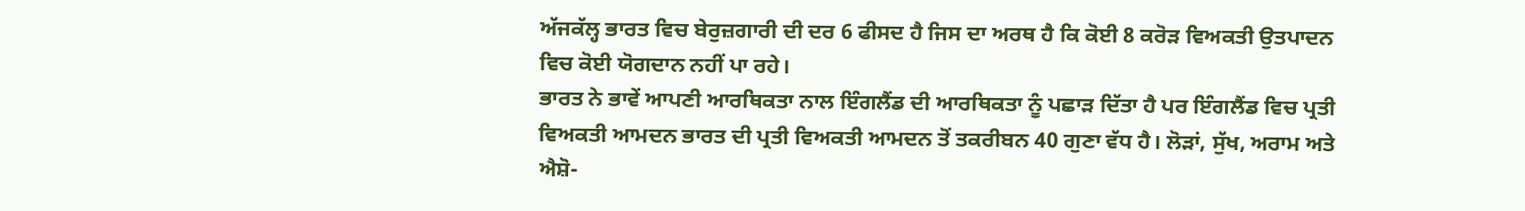ਅੱਜਕੱਲ੍ਹ ਭਾਰਤ ਵਿਚ ਬੇਰੁਜ਼ਗਾਰੀ ਦੀ ਦਰ 6 ਫੀਸਦ ਹੈ ਜਿਸ ਦਾ ਅਰਥ ਹੈ ਕਿ ਕੋਈ 8 ਕਰੋੜ ਵਿਅਕਤੀ ਉਤਪਾਦਨ ਵਿਚ ਕੋਈ ਯੋਗਦਾਨ ਨਹੀਂ ਪਾ ਰਹੇ।
ਭਾਰਤ ਨੇ ਭਾਵੇਂ ਆਪਣੀ ਆਰਥਿਕਤਾ ਨਾਲ ਇੰਗਲੈਂਡ ਦੀ ਆਰਥਿਕਤਾ ਨੂੰ ਪਛਾੜ ਦਿੱਤਾ ਹੈ ਪਰ ਇੰਗਲੈਂਡ ਵਿਚ ਪ੍ਰਤੀ ਵਿਅਕਤੀ ਆਮਦਨ ਭਾਰਤ ਦੀ ਪ੍ਰਤੀ ਵਿਅਕਤੀ ਆਮਦਨ ਤੋਂ ਤਕਰੀਬਨ 40 ਗੁਣਾ ਵੱਧ ਹੈ। ਲੋੜਾਂ, ਸੁੱਖ, ਅਰਾਮ ਅਤੇ ਐਸ਼ੋ-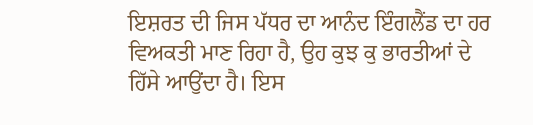ਇਸ਼ਰਤ ਦੀ ਜਿਸ ਪੱਧਰ ਦਾ ਆਨੰਦ ਇੰਗਲੈਂਡ ਦਾ ਹਰ ਵਿਅਕਤੀ ਮਾਣ ਰਿਹਾ ਹੈ, ਉਹ ਕੁਝ ਕੁ ਭਾਰਤੀਆਂ ਦੇ ਹਿੱਸੇ ਆਉਂਦਾ ਹੈ। ਇਸ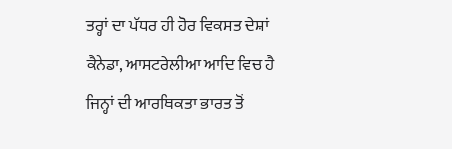ਤਰ੍ਹਾਂ ਦਾ ਪੱਧਰ ਹੀ ਹੋਰ ਵਿਕਸਤ ਦੇਸ਼ਾਂ ਕੈਨੇਡਾ, ਆਸਟਰੇਲੀਆ ਆਦਿ ਵਿਚ ਹੈ ਜਿਨ੍ਹਾਂ ਦੀ ਆਰਥਿਕਤਾ ਭਾਰਤ ਤੋਂ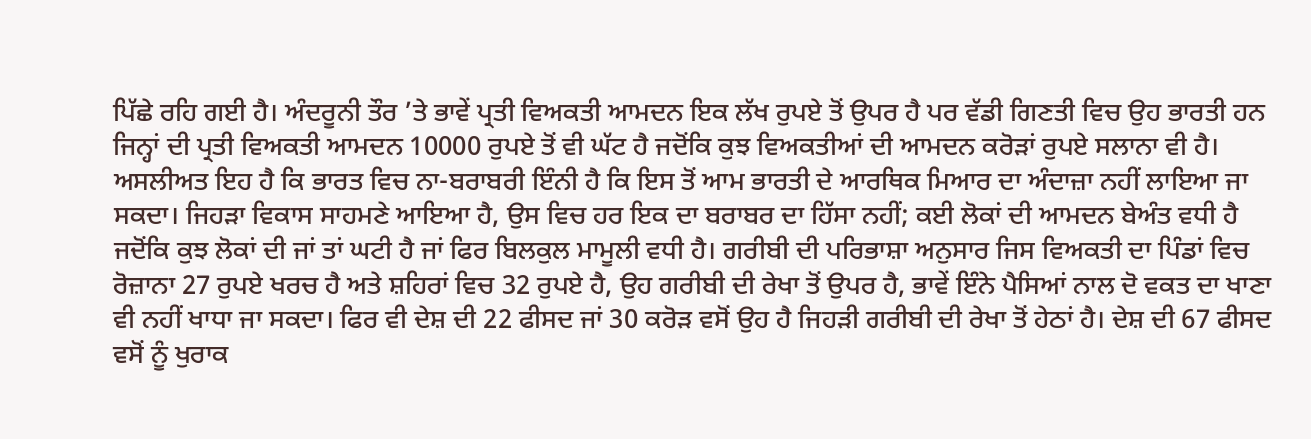ਪਿੱਛੇ ਰਹਿ ਗਈ ਹੈ। ਅੰਦਰੂਨੀ ਤੌਰ ’ਤੇ ਭਾਵੇਂ ਪ੍ਰਤੀ ਵਿਅਕਤੀ ਆਮਦਨ ਇਕ ਲੱਖ ਰੁਪਏ ਤੋਂ ਉਪਰ ਹੈ ਪਰ ਵੱਡੀ ਗਿਣਤੀ ਵਿਚ ਉਹ ਭਾਰਤੀ ਹਨ ਜਿਨ੍ਹਾਂ ਦੀ ਪ੍ਰਤੀ ਵਿਅਕਤੀ ਆਮਦਨ 10000 ਰੁਪਏ ਤੋਂ ਵੀ ਘੱਟ ਹੈ ਜਦੋਂਕਿ ਕੁਝ ਵਿਅਕਤੀਆਂ ਦੀ ਆਮਦਨ ਕਰੋੜਾਂ ਰੁਪਏ ਸਲਾਨਾ ਵੀ ਹੈ।
ਅਸਲੀਅਤ ਇਹ ਹੈ ਕਿ ਭਾਰਤ ਵਿਚ ਨਾ-ਬਰਾਬਰੀ ਇੰਨੀ ਹੈ ਕਿ ਇਸ ਤੋਂ ਆਮ ਭਾਰਤੀ ਦੇ ਆਰਥਿਕ ਮਿਆਰ ਦਾ ਅੰਦਾਜ਼ਾ ਨਹੀਂ ਲਾਇਆ ਜਾ ਸਕਦਾ। ਜਿਹੜਾ ਵਿਕਾਸ ਸਾਹਮਣੇ ਆਇਆ ਹੈ, ਉਸ ਵਿਚ ਹਰ ਇਕ ਦਾ ਬਰਾਬਰ ਦਾ ਹਿੱਸਾ ਨਹੀਂ; ਕਈ ਲੋਕਾਂ ਦੀ ਆਮਦਨ ਬੇਅੰਤ ਵਧੀ ਹੈ ਜਦੋਂਕਿ ਕੁਝ ਲੋਕਾਂ ਦੀ ਜਾਂ ਤਾਂ ਘਟੀ ਹੈ ਜਾਂ ਫਿਰ ਬਿਲਕੁਲ ਮਾਮੂਲੀ ਵਧੀ ਹੈ। ਗਰੀਬੀ ਦੀ ਪਰਿਭਾਸ਼ਾ ਅਨੁਸਾਰ ਜਿਸ ਵਿਅਕਤੀ ਦਾ ਪਿੰਡਾਂ ਵਿਚ ਰੋਜ਼ਾਨਾ 27 ਰੁਪਏ ਖਰਚ ਹੈ ਅਤੇ ਸ਼ਹਿਰਾਂ ਵਿਚ 32 ਰੁਪਏ ਹੈ, ਉਹ ਗਰੀਬੀ ਦੀ ਰੇਖਾ ਤੋਂ ਉਪਰ ਹੈ, ਭਾਵੇਂ ਇੰਨੇ ਪੈਸਿਆਂ ਨਾਲ ਦੋ ਵਕਤ ਦਾ ਖਾਣਾ ਵੀ ਨਹੀਂ ਖਾਧਾ ਜਾ ਸਕਦਾ। ਫਿਰ ਵੀ ਦੇਸ਼ ਦੀ 22 ਫੀਸਦ ਜਾਂ 30 ਕਰੋੜ ਵਸੋਂ ਉਹ ਹੈ ਜਿਹੜੀ ਗਰੀਬੀ ਦੀ ਰੇਖਾ ਤੋਂ ਹੇਠਾਂ ਹੈ। ਦੇਸ਼ ਦੀ 67 ਫੀਸਦ ਵਸੋਂ ਨੂੰ ਖੁਰਾਕ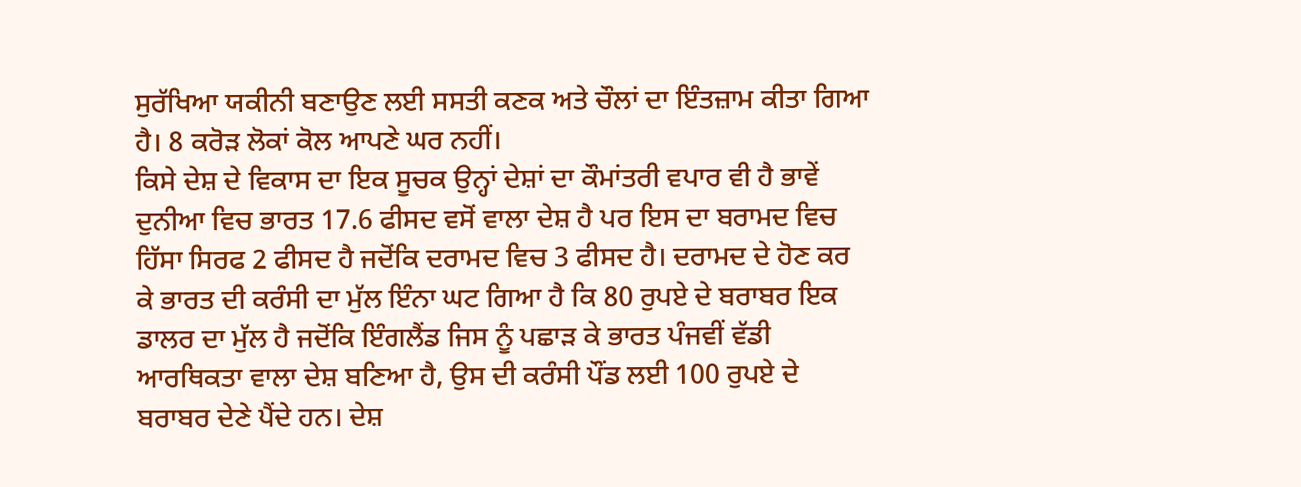ਸੁਰੱਖਿਆ ਯਕੀਨੀ ਬਣਾਉਣ ਲਈ ਸਸਤੀ ਕਣਕ ਅਤੇ ਚੌਲਾਂ ਦਾ ਇੰਤਜ਼ਾਮ ਕੀਤਾ ਗਿਆ ਹੈ। 8 ਕਰੋੜ ਲੋਕਾਂ ਕੋਲ ਆਪਣੇ ਘਰ ਨਹੀਂ।
ਕਿਸੇ ਦੇਸ਼ ਦੇ ਵਿਕਾਸ ਦਾ ਇਕ ਸੂਚਕ ਉਨ੍ਹਾਂ ਦੇਸ਼ਾਂ ਦਾ ਕੌਮਾਂਤਰੀ ਵਪਾਰ ਵੀ ਹੈ ਭਾਵੇਂ ਦੁਨੀਆ ਵਿਚ ਭਾਰਤ 17.6 ਫੀਸਦ ਵਸੋਂ ਵਾਲਾ ਦੇਸ਼ ਹੈ ਪਰ ਇਸ ਦਾ ਬਰਾਮਦ ਵਿਚ ਹਿੱਸਾ ਸਿਰਫ 2 ਫੀਸਦ ਹੈ ਜਦੋਂਕਿ ਦਰਾਮਦ ਵਿਚ 3 ਫੀਸਦ ਹੈ। ਦਰਾਮਦ ਦੇ ਹੋਣ ਕਰ ਕੇ ਭਾਰਤ ਦੀ ਕਰੰਸੀ ਦਾ ਮੁੱਲ ਇੰਨਾ ਘਟ ਗਿਆ ਹੈ ਕਿ 80 ਰੁਪਏ ਦੇ ਬਰਾਬਰ ਇਕ ਡਾਲਰ ਦਾ ਮੁੱਲ ਹੈ ਜਦੋਂਕਿ ਇੰਗਲੈਂਡ ਜਿਸ ਨੂੰ ਪਛਾੜ ਕੇ ਭਾਰਤ ਪੰਜਵੀਂ ਵੱਡੀ ਆਰਥਿਕਤਾ ਵਾਲਾ ਦੇਸ਼ ਬਣਿਆ ਹੈ, ਉਸ ਦੀ ਕਰੰਸੀ ਪੌਂਡ ਲਈ 100 ਰੁਪਏ ਦੇ ਬਰਾਬਰ ਦੇਣੇ ਪੈਂਦੇ ਹਨ। ਦੇਸ਼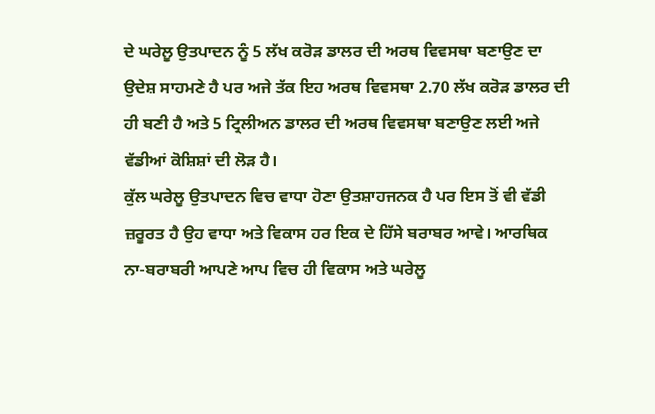ਦੇ ਘਰੇਲੂ ਉਤਪਾਦਨ ਨੂੰ 5 ਲੱਖ ਕਰੋੜ ਡਾਲਰ ਦੀ ਅਰਥ ਵਿਵਸਥਾ ਬਣਾਉਣ ਦਾ ਉਦੇਸ਼ ਸਾਹਮਣੇ ਹੈ ਪਰ ਅਜੇ ਤੱਕ ਇਹ ਅਰਥ ਵਿਵਸਥਾ 2.70 ਲੱਖ ਕਰੋੜ ਡਾਲਰ ਦੀ ਹੀ ਬਣੀ ਹੈ ਅਤੇ 5 ਟ੍ਰਿਲੀਅਨ ਡਾਲਰ ਦੀ ਅਰਥ ਵਿਵਸਥਾ ਬਣਾਉਣ ਲਈ ਅਜੇ ਵੱਡੀਆਂ ਕੋਸ਼ਿਸ਼ਾਂ ਦੀ ਲੋੜ ਹੈ।
ਕੁੱਲ ਘਰੇਲੂ ਉਤਪਾਦਨ ਵਿਚ ਵਾਧਾ ਹੋਣਾ ਉਤਸ਼ਾਹਜਨਕ ਹੈ ਪਰ ਇਸ ਤੋਂ ਵੀ ਵੱਡੀ ਜ਼ਰੂਰਤ ਹੈ ਉਹ ਵਾਧਾ ਅਤੇ ਵਿਕਾਸ ਹਰ ਇਕ ਦੇ ਹਿੱਸੇ ਬਰਾਬਰ ਆਵੇ। ਆਰਥਿਕ ਨਾ-ਬਰਾਬਰੀ ਆਪਣੇ ਆਪ ਵਿਚ ਹੀ ਵਿਕਾਸ ਅਤੇ ਘਰੇਲੂ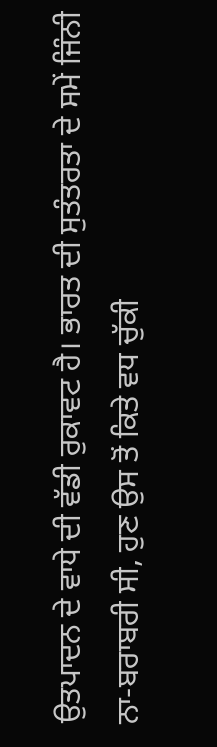ਉਤਪਾਦਨ ਦੇ ਵਾਧੇ ਦੀ ਵੱਡੀ ਰੁਕਾਵਟ ਹੈ। ਭਾਰਤ ਦੀ ਸੁਤੰਤਰਤਾ ਦੇ ਸਮੇਂ ਜਿੰਨੀ ਨਾ-ਬਰਾਬਰੀ ਸੀ, ਹੁਣ ਉਸ ਤੋਂ ਕਿਤੇ ਵਧ ਚੁੱਕੀ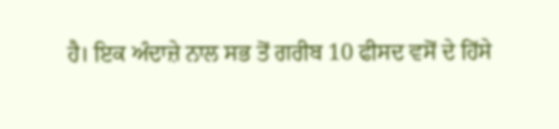ਹੈ। ਇਕ ਅੰਦਾਜ਼ੇ ਨਾਲ ਸਭ ਤੋਂ ਗਰੀਬ 10 ਫੀਸਦ ਵਸੋਂ ਦੇ ਹਿੱਸੇ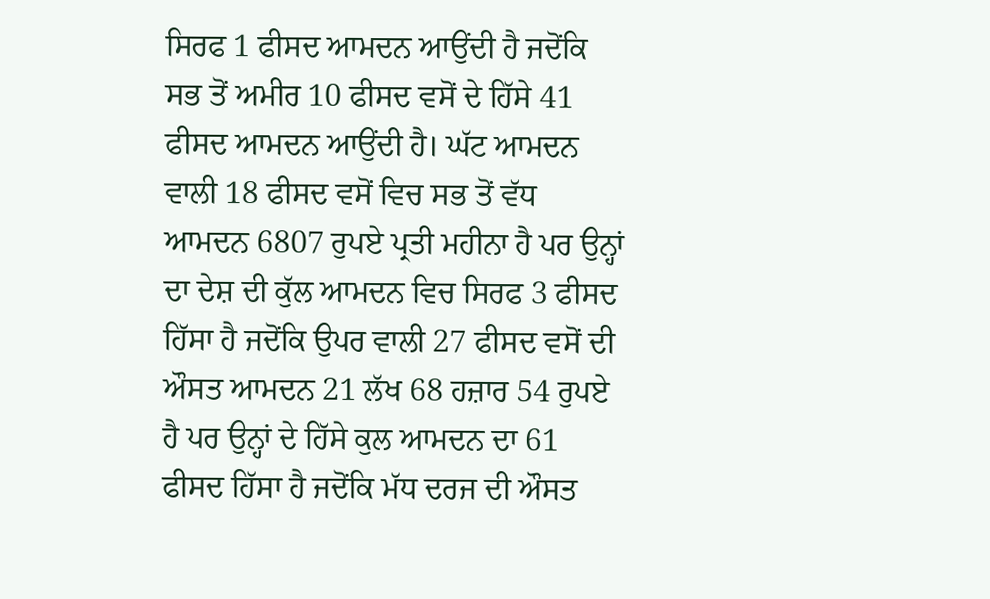ਸਿਰਫ 1 ਫੀਸਦ ਆਮਦਨ ਆਉਂਦੀ ਹੈ ਜਦੋਂਕਿ ਸਭ ਤੋਂ ਅਮੀਰ 10 ਫੀਸਦ ਵਸੋਂ ਦੇ ਹਿੱਸੇ 41 ਫੀਸਦ ਆਮਦਨ ਆਉਂਦੀ ਹੈ। ਘੱਟ ਆਮਦਨ ਵਾਲੀ 18 ਫੀਸਦ ਵਸੋਂ ਵਿਚ ਸਭ ਤੋਂ ਵੱਧ ਆਮਦਨ 6807 ਰੁਪਏ ਪ੍ਰਤੀ ਮਹੀਨਾ ਹੈ ਪਰ ਉਨ੍ਹਾਂ ਦਾ ਦੇਸ਼ ਦੀ ਕੁੱਲ ਆਮਦਨ ਵਿਚ ਸਿਰਫ 3 ਫੀਸਦ ਹਿੱਸਾ ਹੈ ਜਦੋਂਕਿ ਉਪਰ ਵਾਲੀ 27 ਫੀਸਦ ਵਸੋਂ ਦੀ ਔਸਤ ਆਮਦਨ 21 ਲੱਖ 68 ਹਜ਼ਾਰ 54 ਰੁਪਏ ਹੈ ਪਰ ਉਨ੍ਹਾਂ ਦੇ ਹਿੱਸੇ ਕੁਲ ਆਮਦਨ ਦਾ 61 ਫੀਸਦ ਹਿੱਸਾ ਹੈ ਜਦੋਂਕਿ ਮੱਧ ਦਰਜ ਦੀ ਔਸਤ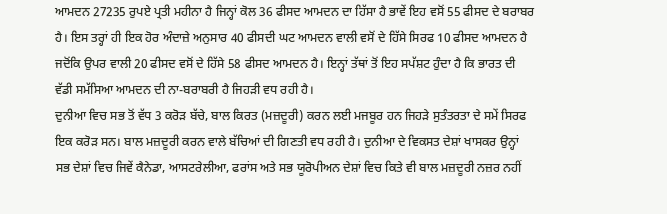ਆਮਦਨ 27235 ਰੁਪਏ ਪ੍ਰਤੀ ਮਹੀਨਾ ਹੈ ਜਿਨ੍ਹਾਂ ਕੋਲ 36 ਫੀਸਦ ਆਮਦਨ ਦਾ ਹਿੱਸਾ ਹੈ ਭਾਵੇਂ ਇਹ ਵਸੋਂ 55 ਫੀਸਦ ਦੇ ਬਰਾਬਰ ਹੈ। ਇਸ ਤਰ੍ਹਾਂ ਹੀ ਇਕ ਹੋਰ ਅੰਦਾਜ਼ੇ ਅਨੁਸਾਰ 40 ਫੀਸਦੀ ਘਟ ਆਮਦਨ ਵਾਲੀ ਵਸੋਂ ਦੇ ਹਿੱਸੇ ਸਿਰਫ 10 ਫੀਸਦ ਆਮਦਨ ਹੈ ਜਦੋਂਕਿ ਉਪਰ ਵਾਲੀ 20 ਫੀਸਦ ਵਸੋਂ ਦੇ ਹਿੱਸੇ 58 ਫੀਸਦ ਆਮਦਨ ਹੈ। ਇਨ੍ਹਾਂ ਤੱਥਾਂ ਤੋਂ ਇਹ ਸਪੱਸ਼ਟ ਹੁੰਦਾ ਹੈ ਕਿ ਭਾਰਤ ਦੀ ਵੱਡੀ ਸਮੱਸਿਆ ਆਮਦਨ ਦੀ ਨਾ-ਬਰਾਬਰੀ ਹੈ ਜਿਹੜੀ ਵਧ ਰਹੀ ਹੈ।
ਦੁਨੀਆ ਵਿਚ ਸਭ ਤੋਂ ਵੱਧ 3 ਕਰੋੜ ਬੱਚੇ, ਬਾਲ ਕਿਰਤ (ਮਜ਼ਦੂਰੀ) ਕਰਨ ਲਈ ਮਜਬੂਰ ਹਨ ਜਿਹੜੇ ਸੁਤੰਤਰਤਾ ਦੇ ਸਮੇਂ ਸਿਰਫ ਇਕ ਕਰੋੜ ਸਨ। ਬਾਲ ਮਜ਼ਦੂਰੀ ਕਰਨ ਵਾਲੇ ਬੱਚਿਆਂ ਦੀ ਗਿਣਤੀ ਵਧ ਰਹੀ ਹੈ। ਦੁਨੀਆ ਦੇ ਵਿਕਸਤ ਦੇਸ਼ਾਂ ਖਾਸਕਰ ਉਨ੍ਹਾਂ ਸਭ ਦੇਸ਼ਾਂ ਵਿਚ ਜਿਵੇਂ ਕੈਨੇਡਾ, ਆਸਟਰੇਲੀਆ, ਫਰਾਂਸ ਅਤੇ ਸਭ ਯੂਰੋਪੀਅਨ ਦੇਸ਼ਾਂ ਵਿਚ ਕਿਤੇ ਵੀ ਬਾਲ ਮਜ਼ਦੂਰੀ ਨਜ਼ਰ ਨਹੀਂ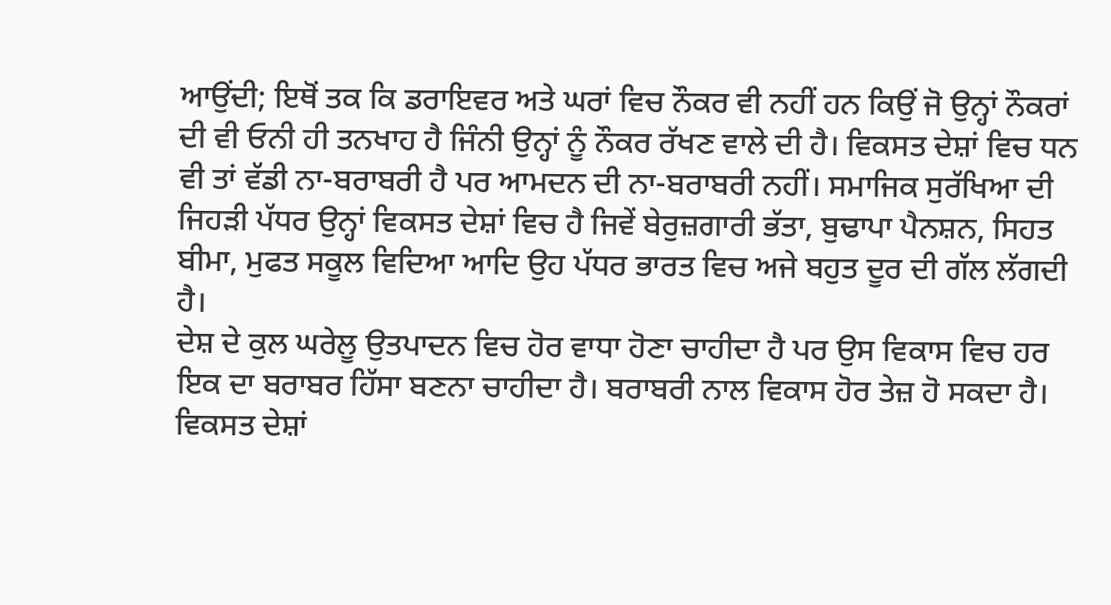ਆਉਂਦੀ; ਇਥੋਂ ਤਕ ਕਿ ਡਰਾਇਵਰ ਅਤੇ ਘਰਾਂ ਵਿਚ ਨੌਕਰ ਵੀ ਨਹੀਂ ਹਨ ਕਿਉਂ ਜੋ ਉਨ੍ਹਾਂ ਨੌਕਰਾਂ ਦੀ ਵੀ ਓਨੀ ਹੀ ਤਨਖਾਹ ਹੈ ਜਿੰਨੀ ਉਨ੍ਹਾਂ ਨੂੰ ਨੌਕਰ ਰੱਖਣ ਵਾਲੇ ਦੀ ਹੈ। ਵਿਕਸਤ ਦੇਸ਼ਾਂ ਵਿਚ ਧਨ ਵੀ ਤਾਂ ਵੱਡੀ ਨਾ-ਬਰਾਬਰੀ ਹੈ ਪਰ ਆਮਦਨ ਦੀ ਨਾ-ਬਰਾਬਰੀ ਨਹੀਂ। ਸਮਾਜਿਕ ਸੁਰੱਖਿਆ ਦੀ ਜਿਹੜੀ ਪੱਧਰ ਉਨ੍ਹਾਂ ਵਿਕਸਤ ਦੇਸ਼ਾਂ ਵਿਚ ਹੈ ਜਿਵੇਂ ਬੇਰੁਜ਼ਗਾਰੀ ਭੱਤਾ, ਬੁਢਾਪਾ ਪੈਨਸ਼ਨ, ਸਿਹਤ ਬੀਮਾ, ਮੁਫਤ ਸਕੂਲ ਵਿਦਿਆ ਆਦਿ ਉਹ ਪੱਧਰ ਭਾਰਤ ਵਿਚ ਅਜੇ ਬਹੁਤ ਦੂਰ ਦੀ ਗੱਲ ਲੱਗਦੀ ਹੈ।
ਦੇਸ਼ ਦੇ ਕੁਲ ਘਰੇਲੂ ਉਤਪਾਦਨ ਵਿਚ ਹੋਰ ਵਾਧਾ ਹੋਣਾ ਚਾਹੀਦਾ ਹੈ ਪਰ ਉਸ ਵਿਕਾਸ ਵਿਚ ਹਰ ਇਕ ਦਾ ਬਰਾਬਰ ਹਿੱਸਾ ਬਣਨਾ ਚਾਹੀਦਾ ਹੈ। ਬਰਾਬਰੀ ਨਾਲ ਵਿਕਾਸ ਹੋਰ ਤੇਜ਼ ਹੋ ਸਕਦਾ ਹੈ। ਵਿਕਸਤ ਦੇਸ਼ਾਂ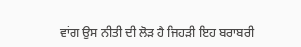ਵਾਂਗ ਉਸ ਨੀਤੀ ਦੀ ਲੋੜ ਹੈ ਜਿਹੜੀ ਇਹ ਬਰਾਬਰੀ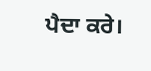ਪੈਦਾ ਕਰੇ।